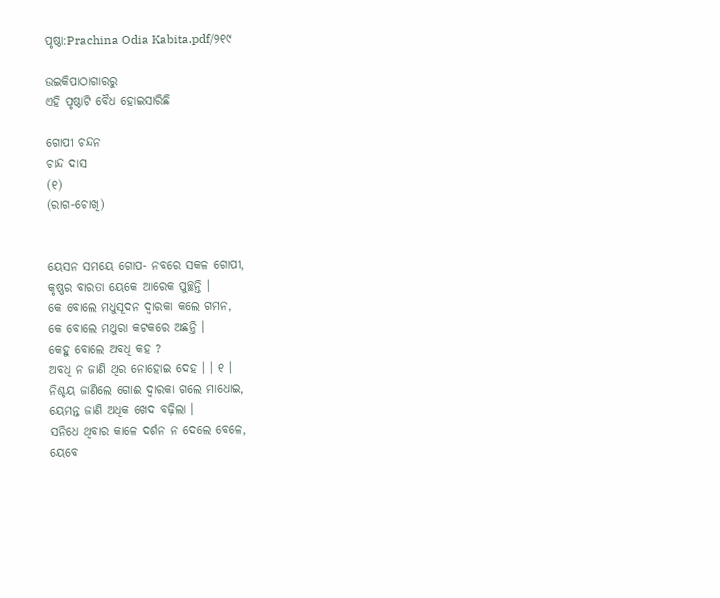ପୃଷ୍ଠା:Prachina Odia Kabita.pdf/୨୧୯

ଉଇକିପାଠାଗାର‌ରୁ
ଏହି ପୃଷ୍ଠାଟି ବୈଧ ହୋଇସାରିଛି

ଗୋପୀ ଚନ୍ଦନ
ଚାନ୍ଦ ଦାସ
(୧)
(ରାଗ-ଚୋଖି)


ୟେସନ ସମୟେ ଗୋପ- ନବରେ ସକଳ ଗୋପୀ,
କୃଷ୍ଣର ବାରତା ୟେକେ ଆରେକ ପୁଚ୍ଛନ୍ତି ।
କେ ବୋଲେ ମଧୁସୂଦନ ଦ୍ୱାରକା କଲେ ଗମନ,
କେ ବୋଲେ ମଥୁରା କଟକରେ ଅଛନ୍ତି ।
କେହୁ ବୋଲେ ଅବଧି କହ ?
ଅବଧି ନ ଜାଣି ଥିର ନୋହୋଇ ଦେହ । । ୧ ।
ନିଶ୍ଚୟ ଜାଣିଲେ ଗୋଈ ଦ୍ୱାରକା ଗଲେ ମାଧୋଇ,
ୟେମନ୍ତ ଜାଣି ଅଧିକ ଖେଦ ବଢ଼ିଲା ।
ସନିଧେ ଥିବାର କାଳେ ଦର୍ଶନ ନ ଦେଲେ ବେଳେ,
ୟେବେ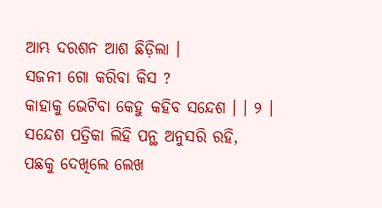ଆମ୍ଭ ଦରଶନ ଆଶ ଛିଡ଼ିଲା ।
ସଜନୀ ଗୋ କରିବା କିସ ?
କାହାକୁ ଭେଟିବା କେହୁ କହିବ ସନ୍ଦେଶ । । ୨ ।
ସନ୍ଦେଶ ପତ୍ରିକା ଲିହି ପନ୍ଥ ଅନୁସରି ରହି,
ପଛକୁ ଦେଖିଲେ ଲେଖ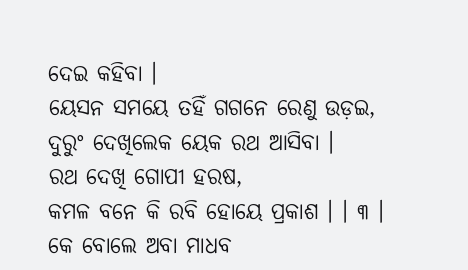ଦେଇ କହିବା ।
ୟେସନ ସମୟେ ତହିଁ ଗଗନେ ରେଣୁ ଉଡ଼ଇ,
ଦୁରୁଂ ଦେଖିଲେକ ୟେକ ରଥ ଆସିବା ।
ରଥ ଦେଖି ଗୋପୀ ହରଷ,
କମଳ ବନେ କି ରବି ହୋୟେ ପ୍ରକାଶ । । ୩ ।
କେ ବୋଲେ ଅବା ମାଧବ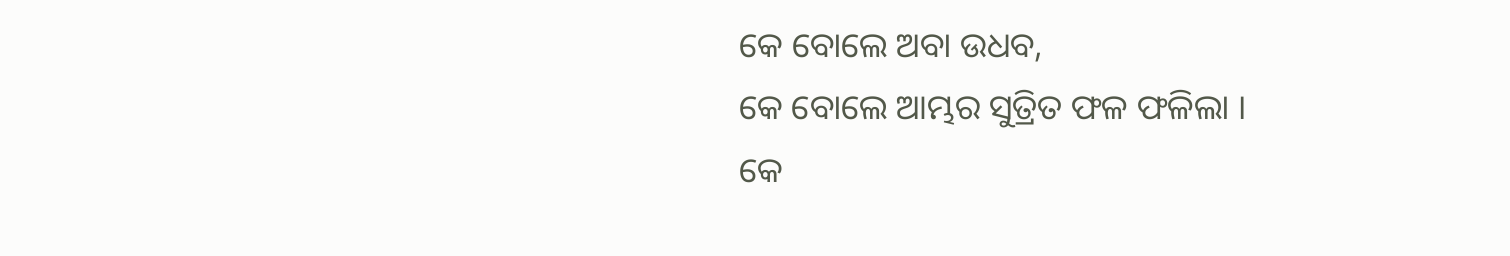କେ ବୋଲେ ଅବା ଉଧବ,
କେ ବୋଲେ ଆମ୍ଭର ସୁତ୍ରିତ ଫଳ ଫଳିଲା ।
କେ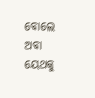ବୋଲେ ଅବା ୟେଥକୁ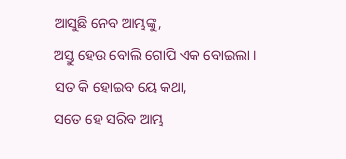ଆସୁଛି ନେବ ଆମ୍ଭଙ୍କୁ,
ଅସ୍ତୁ ହେଉ ବୋଲି ଗୋପି ଏକ ବୋଇଲା ।
ସତ କି ହୋଇବ ୟେ କଥା,
ସତେ ହେ ସରିବ ଆମ୍ଭ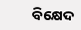ବିକ୍ଷେଦ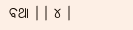ବଥା । । ୪ ।